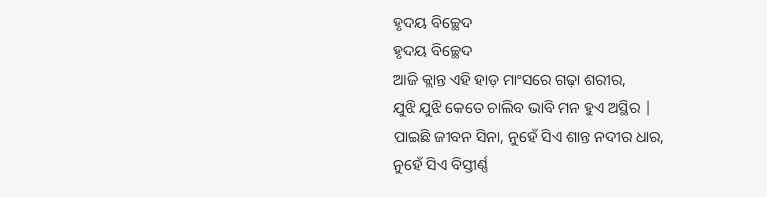ହୃଦୟ ବିଚ୍ଛେଦ
ହୃଦୟ ବିଚ୍ଛେଦ
ଆଜି କ୍ଲାନ୍ତ ଏହି ହାଡ଼ ମାଂସରେ ଗଢ଼ା ଶରୀର,
ଯୁଝି ଯୁଝି କେତେ ଚାଲିବ ଭାବି ମନ ହୁଏ ଅସ୍ଥିର |
ପାଇଛି ଜୀବନ ସିନା, ନୁହେଁ ସିଏ ଶାନ୍ତ ନଦୀର ଧାର,
ନୁହେଁ ସିଏ ବିସ୍ତୀର୍ଣ୍ଣ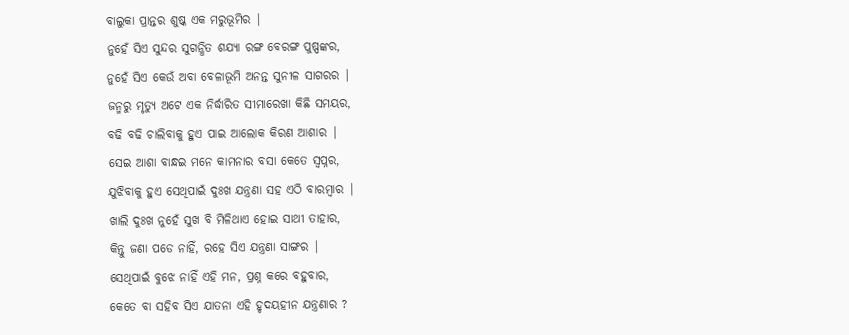ବାଲୁକା ପ୍ରାନ୍ତର ଶୁଷ୍କ ଏକ ମରୁଭୂମିର |
ନୁହେଁ ସିଏ ସୁନ୍ଦର ସୁଗନ୍ଧିତ ଶଯ୍ୟା ରଙ୍ଗ ବେରଙ୍ଗ ପୁଷ୍ପଙ୍କର,
ନୁହେଁ ସିଏ କେଉଁ ଅବା ବେଳାଭୂମି ଅନନ୍ତ ସୁନୀଳ ସାଗରର |
ଜନ୍ମରୁ ମୃତ୍ୟୁ ଅଟେ ଏକ ନିର୍ଦ୍ଧାରିତ ସୀମାରେଖା କିଛି ସମୟର,
ବଢି ବଢି ଚାଲିବାକୁ ହୁଏ ପାଇ ଆଲୋକ କିରଣ ଆଶାର |
ସେଇ ଆଶା ବାନ୍ଧଇ ମନେ କାମନାର ବସା କେତେ ସ୍ୱପ୍ନର,
ଯୁଝିବାକୁ ହୁଏ ସେଥିପାଇଁ ଦୁଃଖ ଯନ୍ତ୍ରଣା ସହ ଏଠି ବାରମ୍ବାର |
ଖାଲି ଦୁଃଖ ନୁହେଁ ସୁଖ ବି ମିଳିଥାଏ ହୋଇ ସାଥୀ ତାହାର,
କିନ୍ତୁ ଜଣା ପଡେ ନାହିଁ, ରହେ ସିଏ ଯନ୍ତ୍ରଣା ସାଙ୍ଗର |
ସେଥିପାଇଁ ବୁଝେ ନାହିଁ ଏହି ମନ, ପ୍ରଶ୍ନ କରେ ବହୁବାର,
କେତେ ବା ସହିବ ସିଏ ଯାତନା ଏହି ହୃଦୟହୀନ ଯନ୍ତ୍ରଣାର ?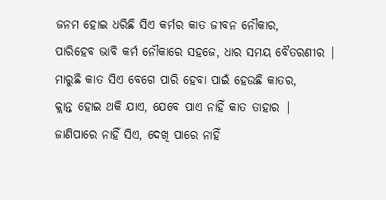ଜନମ ହୋଇ ଧରିଛି ସିଏ କର୍ମର କାତ ଜୀବନ ନୌକାର,
ପାରିହେବ ଭାବି କର୍ମ ନୌକାରେ ସହଜେ, ଧାର ସମୟ ବୈତରଣୀର |
ମାରୁଛି କାତ ସିଏ ବେଗେ ପାରି ହେବା ପାଇଁ ହେଉଛି କାତର,
କ୍ଲାନ୍ତ ହୋଇ ଥକି ଯାଏ, ଯେବେ ପାଏ ନାହିଁ କାତ ତାହାର |
ଜାଣିପାରେ ନାହିଁ ସିଏ, ଦେଖି ପାରେ ନାହିଁ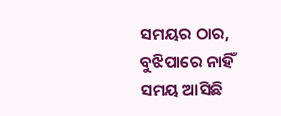ସମୟର ଠାର,
ବୁଝିପାରେ ନାହିଁ ସମୟ ଆସିଛି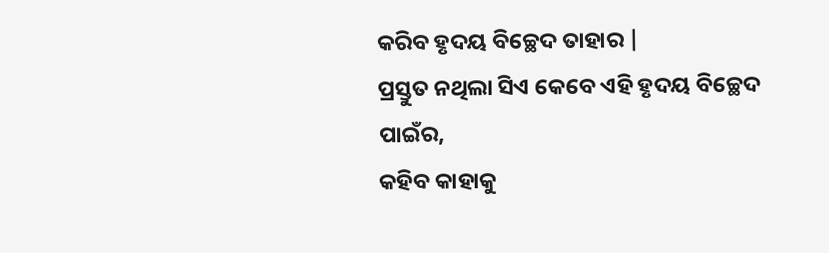କରିବ ହୃଦୟ ବିଚ୍ଛେଦ ତାହାର |
ପ୍ରସ୍ତୁତ ନଥିଲା ସିଏ କେବେ ଏହି ହୃଦୟ ବିଚ୍ଛେଦ ପାଇଁର,
କହିବ କାହାକୁ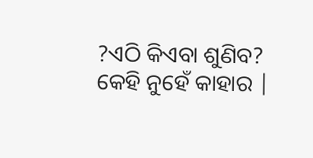?ଏଠି କିଏବା ଶୁଣିବ? କେହି ନୁହେଁ କାହାର |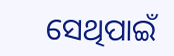ସେଥିପାଇଁ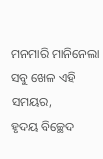ମନମାରି ମାନିନେଲା ସବୁ ଖେଳ ଏହି ସମୟର,
ହୃଦୟ ବିଚ୍ଛେଦ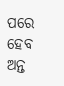ପରେ ହେବ ଅନ୍ତ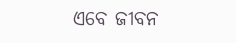ଏବେ ଜୀବନ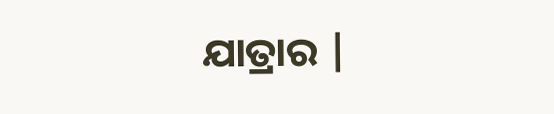ଯାତ୍ରାର |